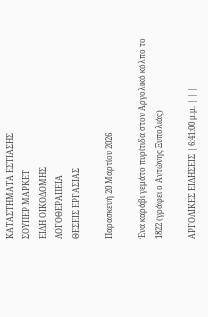ΚΑΤΑΣΤΗΜΑΤΑ ΕΣΤΙΑΣΗΣ
ΣΟΥΠΕΡ ΜΑΡΚΕΤ
ΕΙΔΗ ΟΙΚΟΔΟΜΗΣ
ΛΟΓΟΘΕΡΑΠΕΙΑ
ΘΕΣΕΙΣ ΕΡΓΑΣΙΑΣ

Παρασκευή 20 Μαρτίου 2026

Ένα καράβι γεμάτο πυρίτιδα στον Αργολικό κόλπο το 1822 (γράφει ο Αντώνης Ξυπολιάς)

ΑΡΓΟΛΙΚΕΣ ΕΙΔΗΣΕΙΣ | 6:41:00 μ.μ. | | |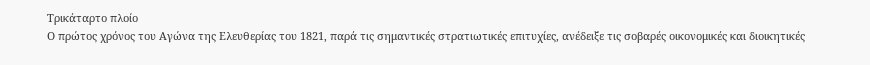Τρικάταρτο πλοίο
Ο πρώτος χρόνος του Αγώνα της Ελευθερίας του 1821, παρά τις σημαντικές στρατιωτικές επιτυχίες, ανέδειξε τις σοβαρές οικονομικές και διοικητικές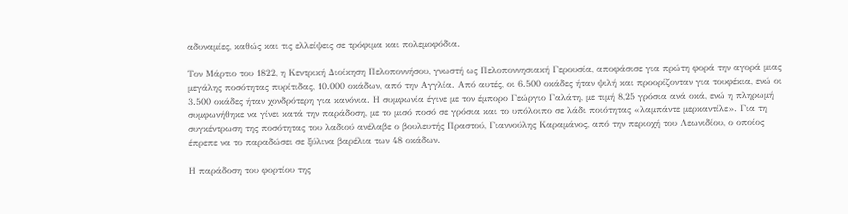αδυναμίες, καθώς και τις ελλείψεις σε τρόφιμα και πολεμοφόδια.

Τον Μάρτιο του 1822, η Κεντρική Διοίκηση Πελοποννήσου, γνωστή ως Πελοποννησιακή Γερουσία, αποφάσισε για πρώτη φορά την αγορά μιας μεγάλης ποσότητας πυρίτιδας, 10.000 οκάδων, από την Αγγλία. Από αυτές, οι 6.500 οκάδες ήταν ψιλή και προορίζονταν για τουφέκια, ενώ οι 3.500 οκάδες ήταν χονδρότερη για κανόνια. Η συμφωνία έγινε με τον έμπορο Γεώργιο Γαλάτη, με τιμή 8,25 γρόσια ανά οκά, ενώ η πληρωμή συμφωνήθηκε να γίνει κατά την παράδοση, με το μισό ποσό σε γρόσια και το υπόλοιπο σε λάδι ποιότητας «λαμπάντε μερκαντίλε». Για τη συγκέντρωση της ποσότητας του λαδιού ανέλαβε ο βουλευτής Πραστού, Γιαννούλης Καραμάνος, από την περιοχή του Λεωνιδίου, ο οποίος έπρεπε να το παραδώσει σε ξύλινα βαρέλια των 48 οκάδων.

Η παράδοση του φορτίου της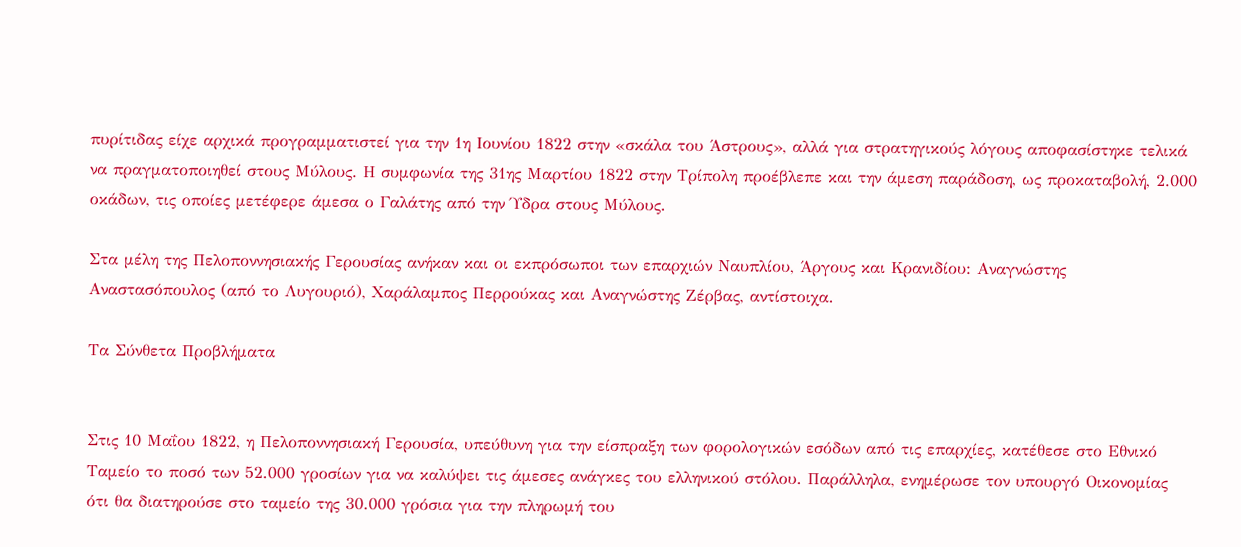πυρίτιδας είχε αρχικά προγραμματιστεί για την 1η Ιουνίου 1822 στην «σκάλα του Άστρους», αλλά για στρατηγικούς λόγους αποφασίστηκε τελικά να πραγματοποιηθεί στους Μύλους. Η συμφωνία της 31ης Μαρτίου 1822 στην Τρίπολη προέβλεπε και την άμεση παράδοση, ως προκαταβολή, 2.000 οκάδων, τις οποίες μετέφερε άμεσα ο Γαλάτης από την Ύδρα στους Μύλους.

Στα μέλη της Πελοποννησιακής Γερουσίας ανήκαν και οι εκπρόσωποι των επαρχιών Ναυπλίου, Άργους και Κρανιδίου: Αναγνώστης Αναστασόπουλος (από το Λυγουριό), Χαράλαμπος Περρούκας και Αναγνώστης Ζέρβας, αντίστοιχα.

Τα Σύνθετα Προβλήματα


Στις 10 Μαΐου 1822, η Πελοποννησιακή Γερουσία, υπεύθυνη για την είσπραξη των φορολογικών εσόδων από τις επαρχίες, κατέθεσε στο Εθνικό Ταμείο το ποσό των 52.000 γροσίων για να καλύψει τις άμεσες ανάγκες του ελληνικού στόλου. Παράλληλα, ενημέρωσε τον υπουργό Οικονομίας ότι θα διατηρούσε στο ταμείο της 30.000 γρόσια για την πληρωμή του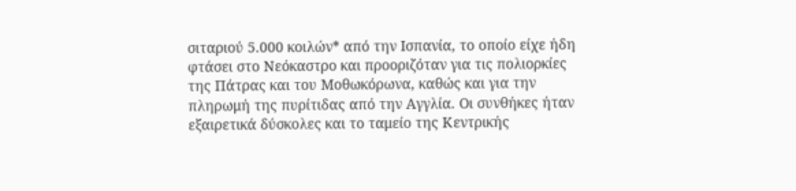σιταριού 5.000 κοιλών* από την Ισπανία, το οποίο είχε ήδη φτάσει στο Νεόκαστρο και προοριζόταν για τις πολιορκίες της Πάτρας και του Μοθωκόρωνα, καθώς και για την πληρωμή της πυρίτιδας από την Αγγλία. Οι συνθήκες ήταν εξαιρετικά δύσκολες και το ταμείο της Κεντρικής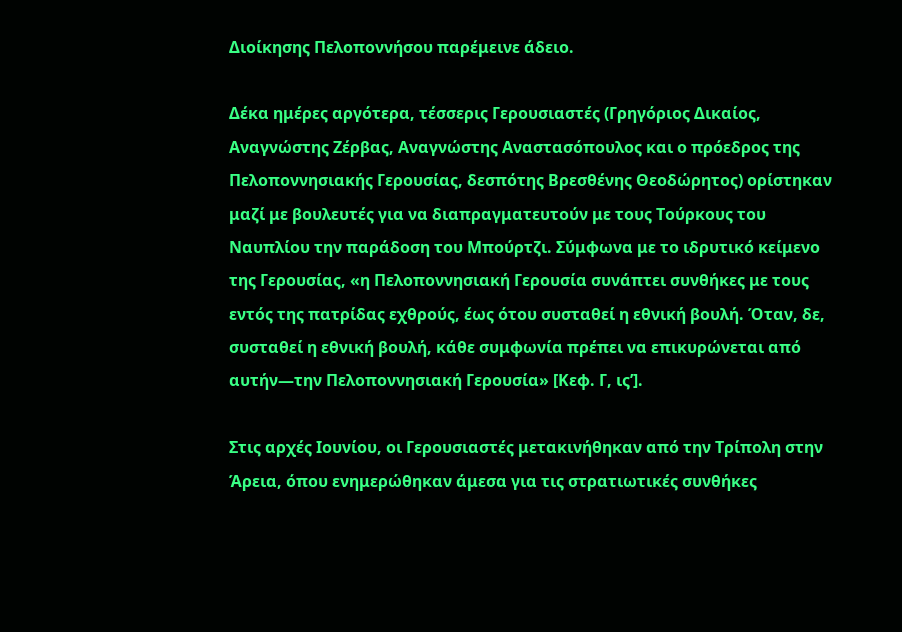Διοίκησης Πελοποννήσου παρέμεινε άδειο.

Δέκα ημέρες αργότερα, τέσσερις Γερουσιαστές (Γρηγόριος Δικαίος, Αναγνώστης Ζέρβας, Αναγνώστης Αναστασόπουλος και ο πρόεδρος της Πελοποννησιακής Γερουσίας, δεσπότης Βρεσθένης Θεοδώρητος) ορίστηκαν μαζί με βουλευτές για να διαπραγματευτούν με τους Τούρκους του Ναυπλίου την παράδοση του Μπούρτζι. Σύμφωνα με το ιδρυτικό κείμενο της Γερουσίας, «η Πελοποννησιακή Γερουσία συνάπτει συνθήκες με τους εντός της πατρίδας εχθρούς, έως ότου συσταθεί η εθνική βουλή. Όταν, δε, συσταθεί η εθνική βουλή, κάθε συμφωνία πρέπει να επικυρώνεται από αυτήν—την Πελοποννησιακή Γερουσία» [Κεφ. Γ, ις’].

Στις αρχές Ιουνίου, οι Γερουσιαστές μετακινήθηκαν από την Τρίπολη στην Άρεια, όπου ενημερώθηκαν άμεσα για τις στρατιωτικές συνθήκες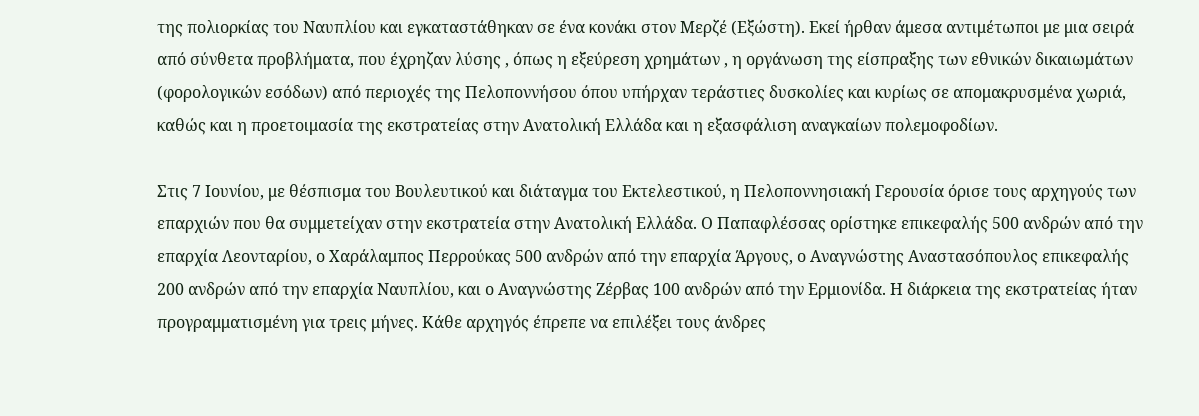της πολιορκίας του Ναυπλίου και εγκαταστάθηκαν σε ένα κονάκι στον Μερζέ (Εξώστη). Εκεί ήρθαν άμεσα αντιμέτωποι με μια σειρά από σύνθετα προβλήματα, που έχρηζαν λύσης , όπως η εξεύρεση χρημάτων , η οργάνωση της είσπραξης των εθνικών δικαιωμάτων (φορολογικών εσόδων) από περιοχές της Πελοποννήσου όπου υπήρχαν τεράστιες δυσκολίες και κυρίως σε απομακρυσμένα χωριά, καθώς και η προετοιμασία της εκστρατείας στην Ανατολική Ελλάδα και η εξασφάλιση αναγκαίων πολεμοφοδίων.

Στις 7 Ιουνίου, με θέσπισμα του Βουλευτικού και διάταγμα του Εκτελεστικού, η Πελοποννησιακή Γερουσία όρισε τους αρχηγούς των επαρχιών που θα συμμετείχαν στην εκστρατεία στην Ανατολική Ελλάδα. Ο Παπαφλέσσας ορίστηκε επικεφαλής 500 ανδρών από την επαρχία Λεονταρίου, ο Χαράλαμπος Περρούκας 500 ανδρών από την επαρχία Άργους, ο Αναγνώστης Αναστασόπουλος επικεφαλής 200 ανδρών από την επαρχία Ναυπλίου, και ο Αναγνώστης Ζέρβας 100 ανδρών από την Ερμιονίδα. Η διάρκεια της εκστρατείας ήταν προγραμματισμένη για τρεις μήνες. Κάθε αρχηγός έπρεπε να επιλέξει τους άνδρες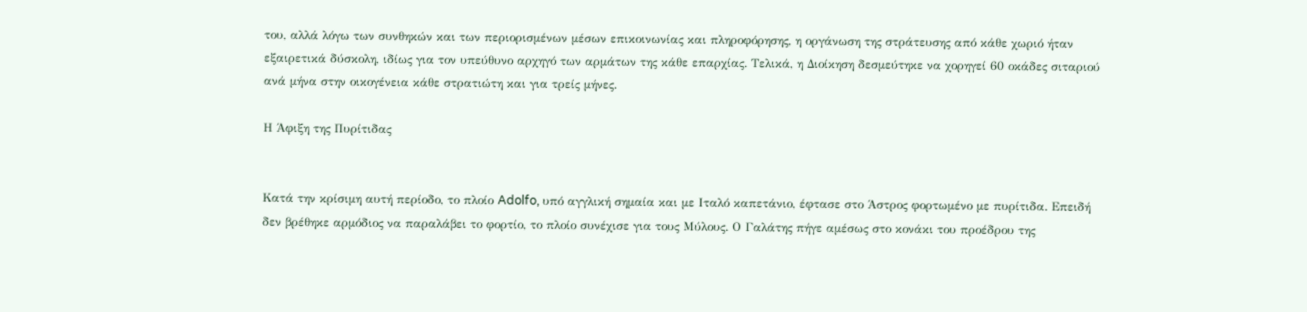του, αλλά λόγω των συνθηκών και των περιορισμένων μέσων επικοινωνίας και πληροφόρησης, η οργάνωση της στράτευσης από κάθε χωριό ήταν εξαιρετικά δύσκολη, ιδίως για τον υπεύθυνο αρχηγό των αρμάτων της κάθε επαρχίας. Τελικά, η Διοίκηση δεσμεύτηκε να χορηγεί 60 οκάδες σιταριού ανά μήνα στην οικογένεια κάθε στρατιώτη και για τρείς μήνες.

Η Άφιξη της Πυρίτιδας


Κατά την κρίσιμη αυτή περίοδο, το πλοίο Adolfo, υπό αγγλική σημαία και με Ιταλό καπετάνιο, έφτασε στο Άστρος φορτωμένο με πυρίτιδα. Επειδή δεν βρέθηκε αρμόδιος να παραλάβει το φορτίο, το πλοίο συνέχισε για τους Μύλους. Ο Γαλάτης πήγε αμέσως στο κονάκι του προέδρου της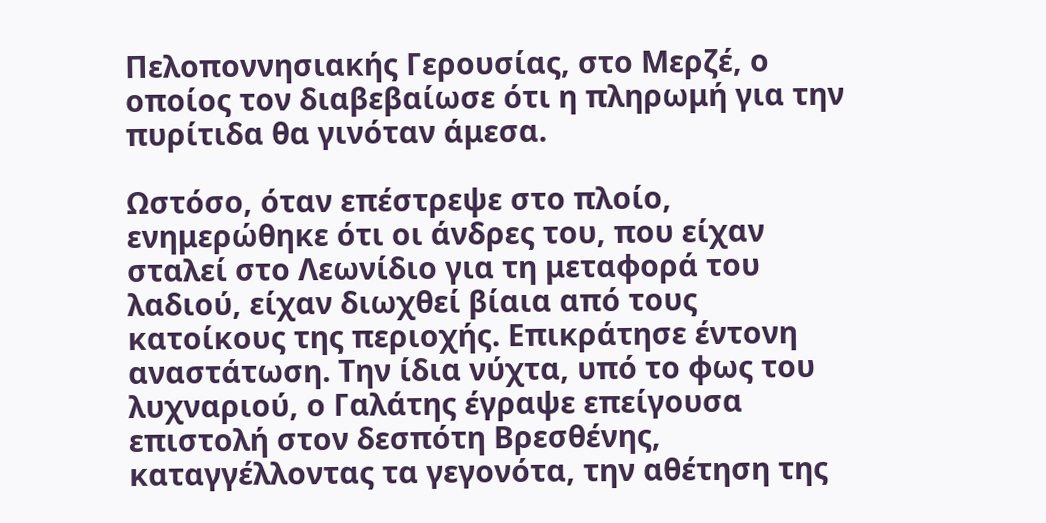Πελοποννησιακής Γερουσίας, στο Μερζέ, ο οποίος τον διαβεβαίωσε ότι η πληρωμή για την πυρίτιδα θα γινόταν άμεσα.

Ωστόσο, όταν επέστρεψε στο πλοίο, ενημερώθηκε ότι οι άνδρες του, που είχαν σταλεί στο Λεωνίδιο για τη μεταφορά του λαδιού, είχαν διωχθεί βίαια από τους κατοίκους της περιοχής. Επικράτησε έντονη αναστάτωση. Την ίδια νύχτα, υπό το φως του λυχναριού, ο Γαλάτης έγραψε επείγουσα επιστολή στον δεσπότη Βρεσθένης, καταγγέλλοντας τα γεγονότα, την αθέτηση της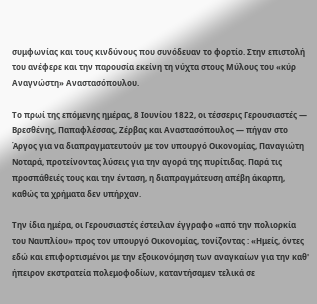συμφωνίας και τους κινδύνους που συνόδευαν το φορτίο. Στην επιστολή του ανέφερε και την παρουσία εκείνη τη νύχτα στους Μύλους του «κύρ Αναγνώστη» Αναστασόπουλου.

Το πρωί της επόμενης ημέρας, 8 Ιουνίου 1822, οι τέσσερις Γερουσιαστές — Βρεσθένης, Παπαφλέσσας, Ζέρβας και Αναστασόπουλος — πήγαν στο Άργος για να διαπραγματευτούν με τον υπουργό Οικονομίας, Παναγιώτη Νοταρά, προτείνοντας λύσεις για την αγορά της πυρίτιδας. Παρά τις προσπάθειές τους και την ένταση, η διαπραγμάτευση απέβη άκαρπη, καθώς τα χρήματα δεν υπήρχαν.

Την ίδια ημέρα, οι Γερουσιαστές έστειλαν έγγραφο «από την πολιορκία του Ναυπλίου» προς τον υπουργό Οικονομίας, τονίζοντας : «Ημείς, όντες εδώ και επιφορτισμένοι με την εξοικονόμηση των αναγκαίων για την καθ' ήπειρον εκστρατεία πολεμοφοδίων, καταντήσαμεν τελικά σε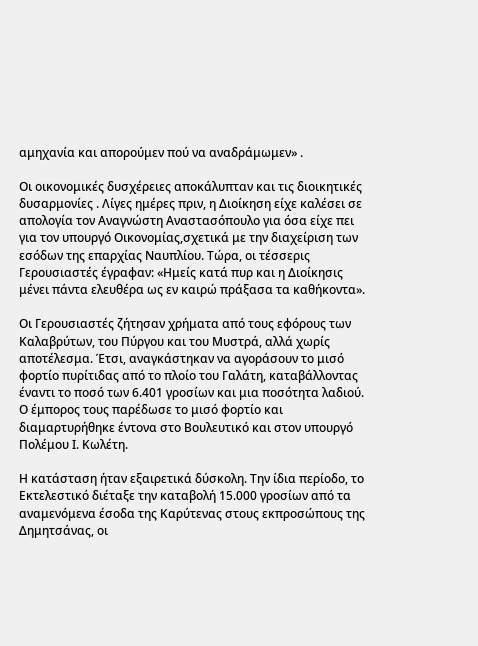αμηχανία και απορούμεν πού να αναδράμωμεν» .

Οι οικονομικές δυσχέρειες αποκάλυπταν και τις διοικητικές δυσαρμονίες . Λίγες ημέρες πριν, η Διοίκηση είχε καλέσει σε απολογία τον Αναγνώστη Αναστασόπουλο για όσα είχε πει για τον υπουργό Οικονομίας,σχετικά με την διαχείριση των εσόδων της επαρχίας Ναυπλίου. Τώρα, οι τέσσερις Γερουσιαστές έγραφαν: «Ημείς κατά πυρ και η Διοίκησις μένει πάντα ελευθέρα ως εν καιρώ πράξασα τα καθήκοντα».

Οι Γερουσιαστές ζήτησαν χρήματα από τους εφόρους των Καλαβρύτων, του Πύργου και του Μυστρά, αλλά χωρίς αποτέλεσμα. Έτσι, αναγκάστηκαν να αγοράσουν το μισό φορτίο πυρίτιδας από το πλοίο του Γαλάτη, καταβάλλοντας έναντι το ποσό των 6.401 γροσίων και μια ποσότητα λαδιού. Ο έμπορος τους παρέδωσε το μισό φορτίο και διαμαρτυρήθηκε έντονα στο Βουλευτικό και στον υπουργό Πολέμου Ι. Κωλέτη.

Η κατάσταση ήταν εξαιρετικά δύσκολη. Την ίδια περίοδο, το Εκτελεστικό διέταξε την καταβολή 15.000 γροσίων από τα αναμενόμενα έσοδα της Καρύτενας στους εκπροσώπους της Δημητσάνας, οι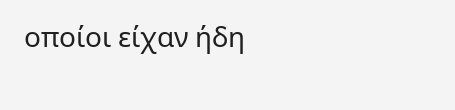οποίοι είχαν ήδη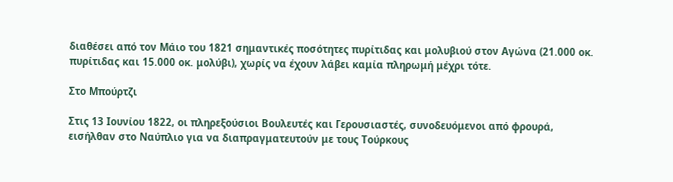διαθέσει από τον Μάιο του 1821 σημαντικές ποσότητες πυρίτιδας και μολυβιού στον Αγώνα (21.000 οκ. πυρίτιδας και 15.000 οκ. μολύβι), χωρίς να έχουν λάβει καμία πληρωμή μέχρι τότε.

Στο Μπούρτζι

Στις 13 Ιουνίου 1822, οι πληρεξούσιοι Βουλευτές και Γερουσιαστές, συνοδευόμενοι από φρουρά, εισήλθαν στο Ναύπλιο για να διαπραγματευτούν με τους Τούρκους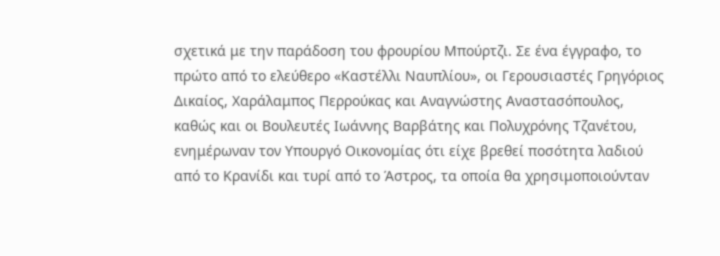σχετικά με την παράδοση του φρουρίου Μπούρτζι. Σε ένα έγγραφο, το πρώτο από το ελεύθερο «Καστέλλι Ναυπλίου», οι Γερουσιαστές Γρηγόριος Δικαίος, Χαράλαμπος Περρούκας και Αναγνώστης Αναστασόπουλος, καθώς και οι Βουλευτές Ιωάννης Βαρβάτης και Πολυχρόνης Τζανέτου, ενημέρωναν τον Υπουργό Οικονομίας ότι είχε βρεθεί ποσότητα λαδιού από το Κρανίδι και τυρί από το Άστρος, τα οποία θα χρησιμοποιούνταν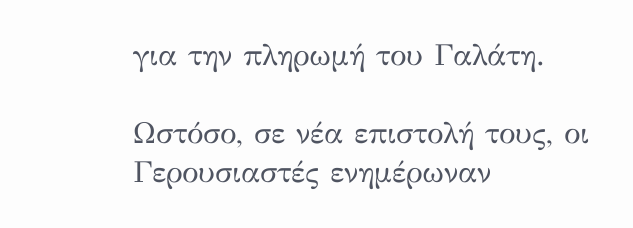για την πληρωμή του Γαλάτη.

Ωστόσο, σε νέα επιστολή τους, οι Γερουσιαστές ενημέρωναν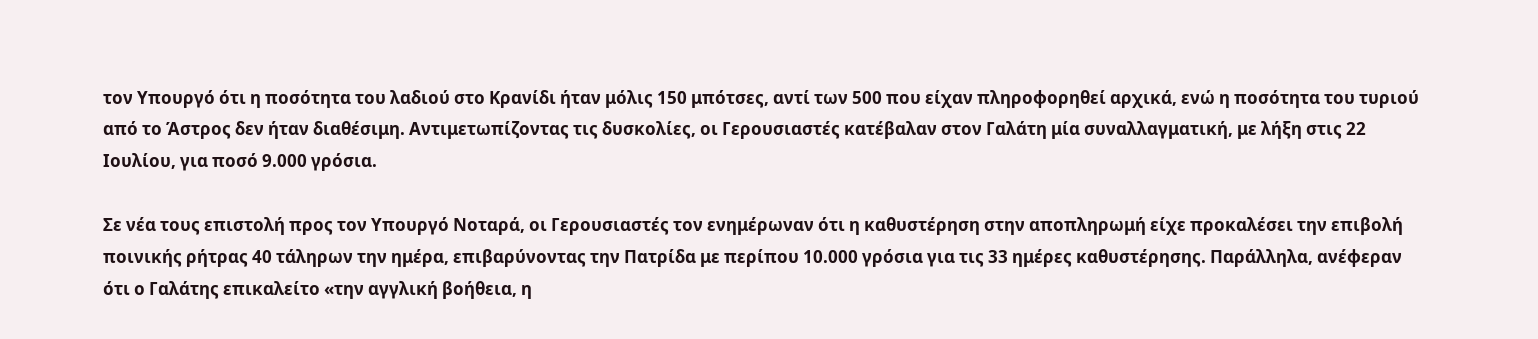τον Υπουργό ότι η ποσότητα του λαδιού στο Κρανίδι ήταν μόλις 150 μπότσες, αντί των 500 που είχαν πληροφορηθεί αρχικά, ενώ η ποσότητα του τυριού από το Άστρος δεν ήταν διαθέσιμη. Αντιμετωπίζοντας τις δυσκολίες, οι Γερουσιαστές κατέβαλαν στον Γαλάτη μία συναλλαγματική, με λήξη στις 22 Ιουλίου, για ποσό 9.000 γρόσια.

Σε νέα τους επιστολή προς τον Υπουργό Νοταρά, οι Γερουσιαστές τον ενημέρωναν ότι η καθυστέρηση στην αποπληρωμή είχε προκαλέσει την επιβολή ποινικής ρήτρας 40 τάληρων την ημέρα, επιβαρύνοντας την Πατρίδα με περίπου 10.000 γρόσια για τις 33 ημέρες καθυστέρησης. Παράλληλα, ανέφεραν ότι ο Γαλάτης επικαλείτο «την αγγλική βοήθεια, η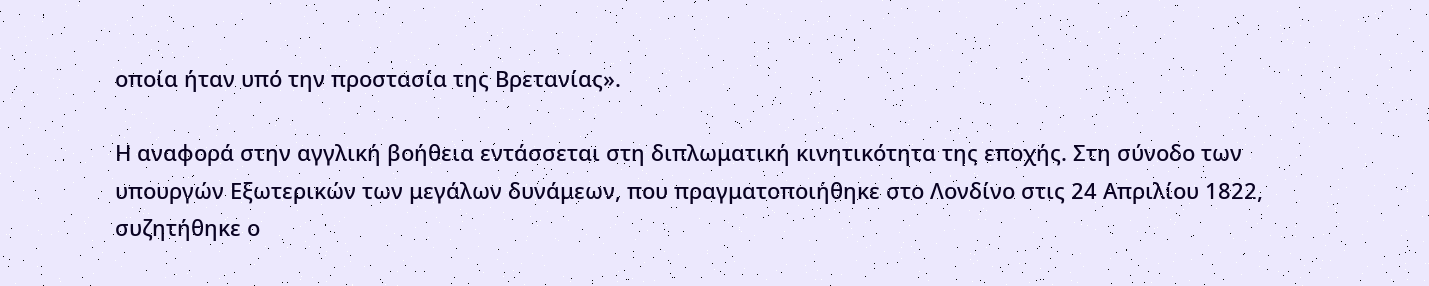οποία ήταν υπό την προστασία της Βρετανίας».

Η αναφορά στην αγγλική βοήθεια εντάσσεται στη διπλωματική κινητικότητα της εποχής. Στη σύνοδο των υπουργών Εξωτερικών των μεγάλων δυνάμεων, που πραγματοποιήθηκε στο Λονδίνο στις 24 Απριλίου 1822, συζητήθηκε ο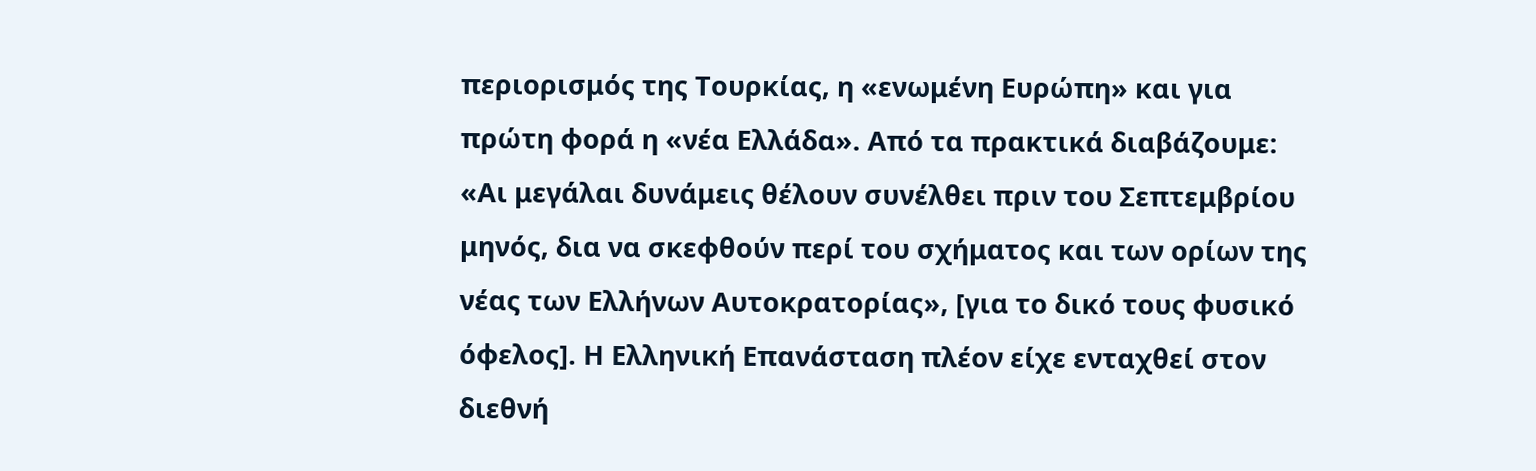περιορισμός της Τουρκίας, η «ενωμένη Ευρώπη» και για πρώτη φορά η «νέα Ελλάδα». Από τα πρακτικά διαβάζουμε: «Αι μεγάλαι δυνάμεις θέλουν συνέλθει πριν του Σεπτεμβρίου μηνός, δια να σκεφθούν περί του σχήματος και των ορίων της νέας των Ελλήνων Αυτοκρατορίας», [για το δικό τους φυσικό όφελος]. Η Ελληνική Επανάσταση πλέον είχε ενταχθεί στον διεθνή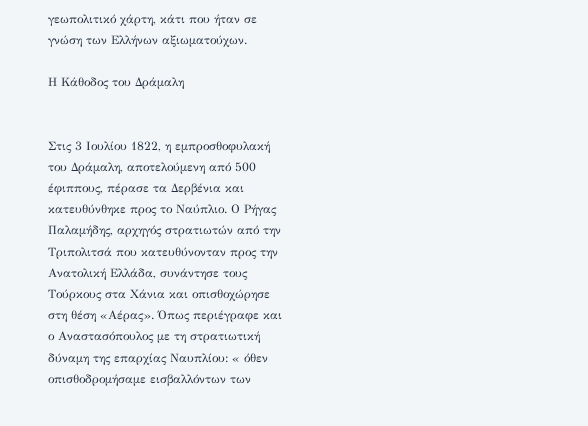γεωπολιτικό χάρτη, κάτι που ήταν σε γνώση των Ελλήνων αξιωματούχων.

Η Κάθοδος του Δράμαλη


Στις 3 Ιουλίου 1822, η εμπροσθοφυλακή του Δράμαλη, αποτελούμενη από 500 έφιππους, πέρασε τα Δερβένια και κατευθύνθηκε προς το Ναύπλιο. Ο Ρήγας Παλαμήδης, αρχηγός στρατιωτών από την Τριπολιτσά που κατευθύνονταν προς την Ανατολική Ελλάδα, συνάντησε τους Τούρκους στα Χάνια και οπισθοχώρησε στη θέση «Αέρας». Όπως περιέγραφε και ο Αναστασόπουλος με τη στρατιωτική δύναμη της επαρχίας Ναυπλίου: « όθεν οπισθοδρομήσαμε εισβαλλόντων των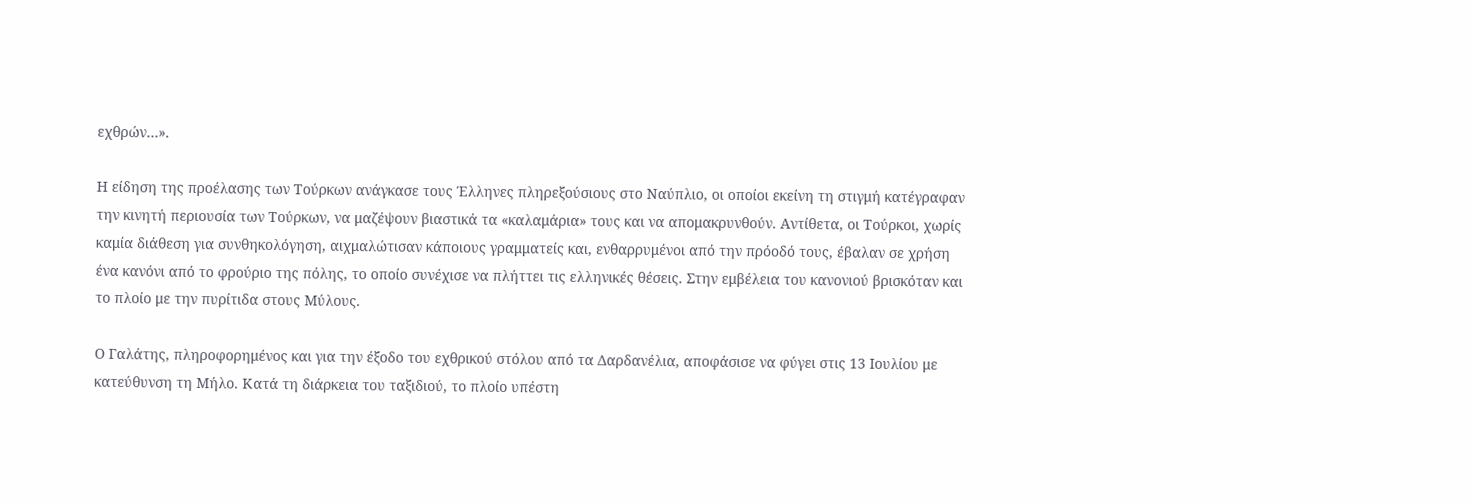εχθρών…».

Η είδηση της προέλασης των Τούρκων ανάγκασε τους Έλληνες πληρεξούσιους στο Ναύπλιο, οι οποίοι εκείνη τη στιγμή κατέγραφαν την κινητή περιουσία των Τούρκων, να μαζέψουν βιαστικά τα «καλαμάρια» τους και να απομακρυνθούν. Αντίθετα, οι Τούρκοι, χωρίς καμία διάθεση για συνθηκολόγηση, αιχμαλώτισαν κάποιους γραμματείς και, ενθαρρυμένοι από την πρόοδό τους, έβαλαν σε χρήση ένα κανόνι από το φρούριο της πόλης, το οποίο συνέχισε να πλήττει τις ελληνικές θέσεις. Στην εμβέλεια του κανονιού βρισκόταν και το πλοίο με την πυρίτιδα στους Μύλους.

Ο Γαλάτης, πληροφορημένος και για την έξοδο του εχθρικού στόλου από τα Δαρδανέλια, αποφάσισε να φύγει στις 13 Ιουλίου με κατεύθυνση τη Μήλο. Κατά τη διάρκεια του ταξιδιού, το πλοίο υπέστη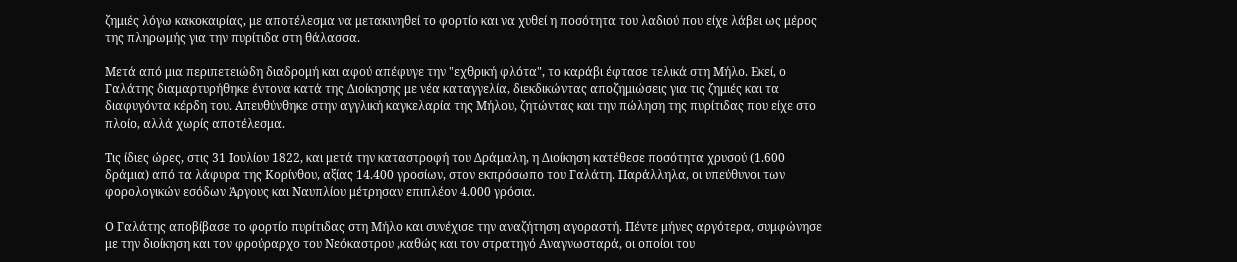ζημιές λόγω κακοκαιρίας, με αποτέλεσμα να μετακινηθεί το φορτίο και να χυθεί η ποσότητα του λαδιού που είχε λάβει ως μέρος της πληρωμής για την πυρίτιδα στη θάλασσα.

Μετά από μια περιπετειώδη διαδρομή και αφού απέφυγε την "εχθρική φλότα", το καράβι έφτασε τελικά στη Μήλο. Εκεί, ο Γαλάτης διαμαρτυρήθηκε έντονα κατά της Διοίκησης με νέα καταγγελία, διεκδικώντας αποζημιώσεις για τις ζημιές και τα διαφυγόντα κέρδη του. Απευθύνθηκε στην αγγλική καγκελαρία της Μήλου, ζητώντας και την πώληση της πυρίτιδας που είχε στο πλοίο, αλλά χωρίς αποτέλεσμα.

Τις ίδιες ώρες, στις 31 Ιουλίου 1822, και μετά την καταστροφή του Δράμαλη, η Διοίκηση κατέθεσε ποσότητα χρυσού (1.600 δράμια) από τα λάφυρα της Κορίνθου, αξίας 14.400 γροσίων, στον εκπρόσωπο του Γαλάτη. Παράλληλα, οι υπεύθυνοι των φορολογικών εσόδων Άργους και Ναυπλίου μέτρησαν επιπλέον 4.000 γρόσια.

Ο Γαλάτης αποβίβασε το φορτίο πυρίτιδας στη Μήλο και συνέχισε την αναζήτηση αγοραστή. Πέντε μήνες αργότερα, συμφώνησε με την διοίκηση και τον φρούραρχο του Νεόκαστρου ,καθώς και τον στρατηγό Αναγνωσταρά, οι οποίοι του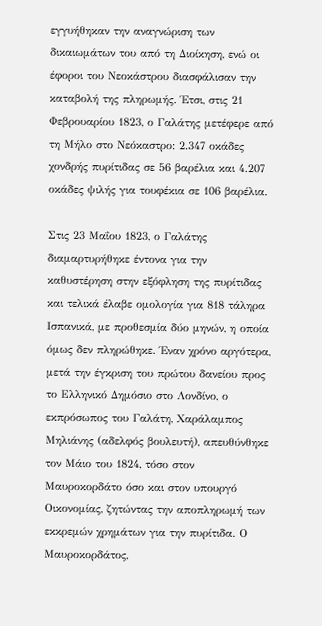εγγυήθηκαν την αναγνώριση των δικαιωμάτων του από τη Διοίκηση, ενώ οι έφοροι του Νεοκάστρου διασφάλισαν την καταβολή της πληρωμής. Έτσι, στις 21 Φεβρουαρίου 1823, ο Γαλάτης μετέφερε από τη Μήλο στο Νεόκαστρο: 2.347 οκάδες χονδρής πυρίτιδας σε 56 βαρέλια και 4.207 οκάδες ψιλής για τουφέκια σε 106 βαρέλια.

Στις 23 Μαΐου 1823, ο Γαλάτης διαμαρτυρήθηκε έντονα για την καθυστέρηση στην εξόφληση της πυρίτιδας και τελικά έλαβε ομολογία για 818 τάληρα Ισπανικά, με προθεσμία δύο μηνών, η οποία όμως δεν πληρώθηκε. Έναν χρόνο αργότερα, μετά την έγκριση του πρώτου δανείου προς το Ελληνικό Δημόσιο στο Λονδίνο, ο εκπρόσωπος του Γαλάτη, Χαράλαμπος Μηλιάνης (αδελφός βουλευτή), απευθύνθηκε τον Μάιο του 1824, τόσο στον Μαυροκορδάτο όσο και στον υπουργό Οικονομίας, ζητώντας την αποπληρωμή των εκκρεμών χρημάτων για την πυρίτιδα. Ο Μαυροκορδάτος,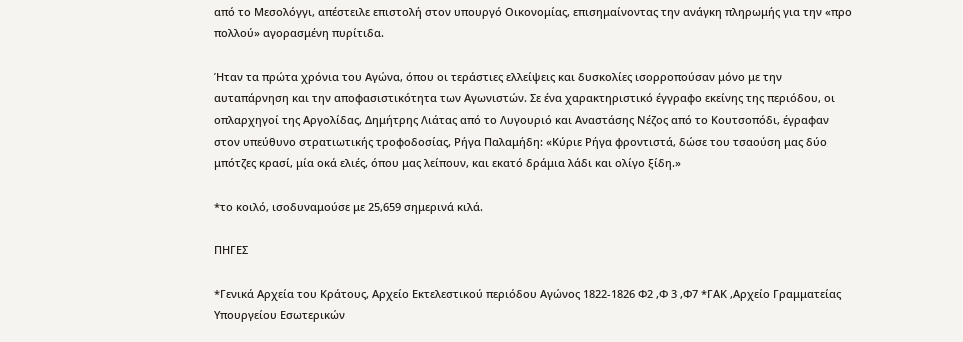από το Μεσολόγγι, απέστειλε επιστολή στον υπουργό Οικονομίας, επισημαίνοντας την ανάγκη πληρωμής για την «προ πολλού» αγορασμένη πυρίτιδα.

Ήταν τα πρώτα χρόνια του Αγώνα, όπου οι τεράστιες ελλείψεις και δυσκολίες ισορροπούσαν μόνο με την αυταπάρνηση και την αποφασιστικότητα των Αγωνιστών. Σε ένα χαρακτηριστικό έγγραφο εκείνης της περιόδου, οι οπλαρχηγοί της Αργολίδας, Δημήτρης Λιάτας από το Λυγουριό και Αναστάσης Νέζος από το Κουτσοπόδι, έγραφαν στον υπεύθυνο στρατιωτικής τροφοδοσίας, Ρήγα Παλαμήδη: «Κύριε Ρήγα φροντιστά, δώσε του τσαούση μας δύο μπότζες κρασί, μία οκά ελιές, όπου μας λείπουν, και εκατό δράμια λάδι και ολίγο ξίδη.»

*το κοιλό, ισοδυναμούσε με 25,659 σημερινά κιλά.

ΠΗΓΕΣ

*Γενικά Αρχεία του Κράτους, Αρχείο Εκτελεστικού περιόδου Αγώνος 1822-1826 Φ2 ,Φ 3 ,Φ7 *ΓΑΚ ,Αρχείο Γραμματείας Υπουργείου Εσωτερικών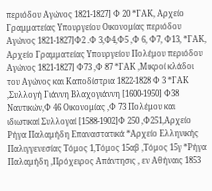περιόδου Αγώνος 1821-1827] Φ 20 *ΓΑΚ, Αρχείο Γραμματείας Υπουργείου Οικονομίας περιόδου Αγώνος 1821-1827]Φ2 .Φ 3,Φ4,Φ5 ,Φ 6, Φ7, Φ13, *ΓΑΚ, Αρχείο Γραμματείας Υπουργείου Πολέμου περιόδου Αγώνος 1821-1827] Φ73 ,Φ 87 *ΓΑΚ ,Μικροί κλάδοι του Αγώνος και Καποδίστρια 1822-1828 Φ 3 *ΓΑΚ ,Συλλογή Γιάννη Βλαχογιάννη [1600-1950] Φ38 Ναυτικών,Φ 46 Οικονομίας ,Φ 73 Πολέμου και ιδιωτικαί Συλλογαί [1588-1902]Φ 250 ,Φ251,Αρχείο Ρήγα Παλαμήδη Επαναστατικά *Αρχείο Ελληνικής Παλιγγενεσίας Τόμος 1,Τόμος 15αβ ,Τόμος 15γ *Ρήγα Παλαμήδη ,Πρόχειρος Απάντησις , εν Αθήναις 1853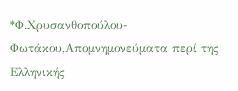*Φ.Χρυσανθοπούλου-Φωτάκου,Απομνημονεύματα περί της Ελληνικής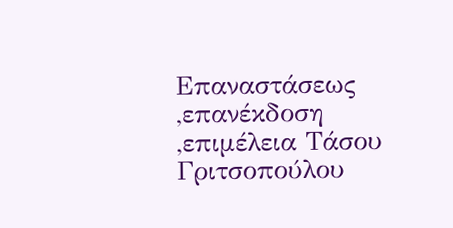Επαναστάσεως ,επανέκδοση ,επιμέλεια Τάσου Γριτσοπούλου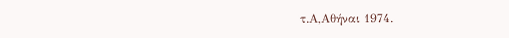τ.Α,Αθήναι 1974.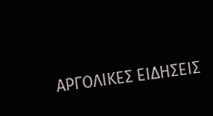ΑΡΓΟΛΙΚΕΣ ΕΙΔΗΣΕΙΣ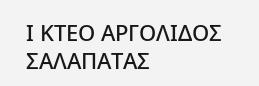Ι ΚΤΕΟ ΑΡΓΟΛΙΔΟΣ ΣΑΛΑΠΑΤΑΣ